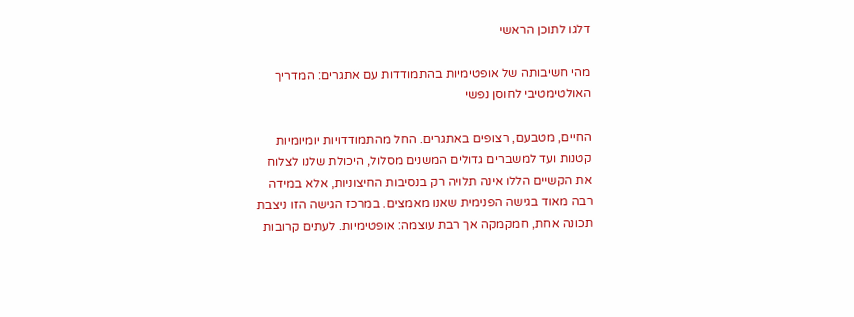דלגו לתוכן הראשי

מהי חשיבותה של אופטימיות בהתמודדות עם אתגרים: המדריך האולטימטיבי לחוסן נפשי

החיים, מטבעם, רצופים באתגרים. החל מהתמודדויות יומיומיות קטנות ועד למשברים גדולים המשנים מסלול, היכולת שלנו לצלוח את הקשיים הללו אינה תלויה רק בנסיבות החיצוניות, אלא במידה רבה מאוד בגישה הפנימית שאנו מאמצים. במרכז הגישה הזו ניצבת תכונה אחת, חמקמקה אך רבת עוצמה: אופטימיות. לעתים קרובות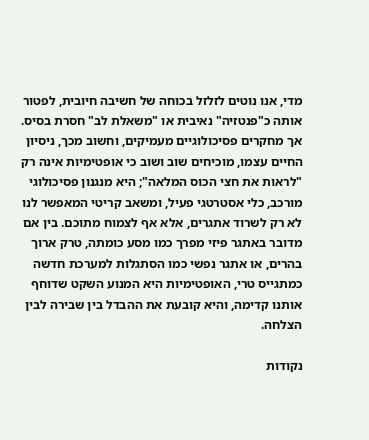מדי, אנו נוטים לזלזל בכוחה של חשיבה חיובית, לפטור אותה כ"פנטזיה" נאיבית או "משאלת לב" חסרת בסיס. אך מחקרים פסיכולוגיים מעמיקים, וחשוב מכך, ניסיון החיים עצמו, מוכיחים שוב ושוב כי אופטימיות אינה רק "לראות את חצי הכוס המלאה"; היא מנגנון פסיכולוגי מורכב, כלי אסטרטגי פעיל, ומשאב קריטי המאפשר לנו לא רק לשרוד אתגרים, אלא אף לצמוח מתוכם. בין אם מדובר באתגר פיזי מפרך כמו מסע כומתה, טרק ארוך בהרים, או אתגר נפשי כמו הסתגלות למערכת חדשה כמתגייס טרי, האופטימיות היא המנוע השקט שדוחף אותנו קדימה, והיא קובעת את ההבדל בין שבירה לבין הצלחה.

נקודות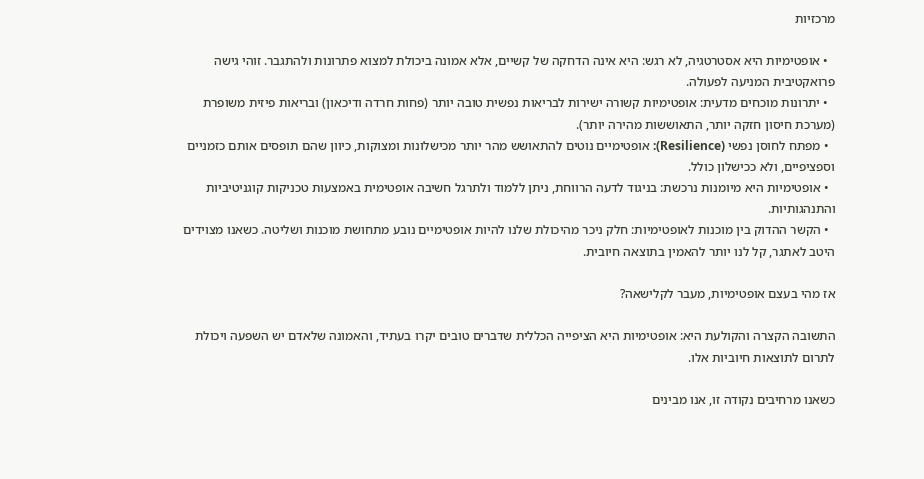מרכזיות

  • אופטימיות היא אסטרטגיה, לא רגש: היא אינה הדחקה של קשיים, אלא אמונה ביכולת למצוא פתרונות ולהתגבר. זוהי גישה פרואקטיבית המניעה לפעולה.
  • יתרונות מוכחים מדעית: אופטימיות קשורה ישירות לבריאות נפשית טובה יותר (פחות חרדה ודיכאון) ובריאות פיזית משופרת (מערכת חיסון חזקה יותר, התאוששות מהירה יותר).
  • מפתח לחוסן נפשי (Resilience): אופטימיים נוטים להתאושש מהר יותר מכישלונות ומצוקות, כיוון שהם תופסים אותם כזמניים וספציפיים, ולא ככישלון כולל.
  • אופטימיות היא מיומנות נרכשת: בניגוד לדעה הרווחת, ניתן ללמוד ולתרגל חשיבה אופטימית באמצעות טכניקות קוגניטיביות והתנהגותיות.
  • הקשר ההדוק בין מוכנות לאופטימיות: חלק ניכר מהיכולת שלנו להיות אופטימיים נובע מתחושת מוכנות ושליטה. כשאנו מצוידים היטב לאתגר, קל לנו יותר להאמין בתוצאה חיובית.

אז מהי בעצם אופטימיות, מעבר לקלישאה?

התשובה הקצרה והקולעת היא: אופטימיות היא הציפייה הכללית שדברים טובים יקרו בעתיד, והאמונה שלאדם יש השפעה ויכולת לתרום לתוצאות חיוביות אלו.

כשאנו מרחיבים נקודה זו, אנו מבינים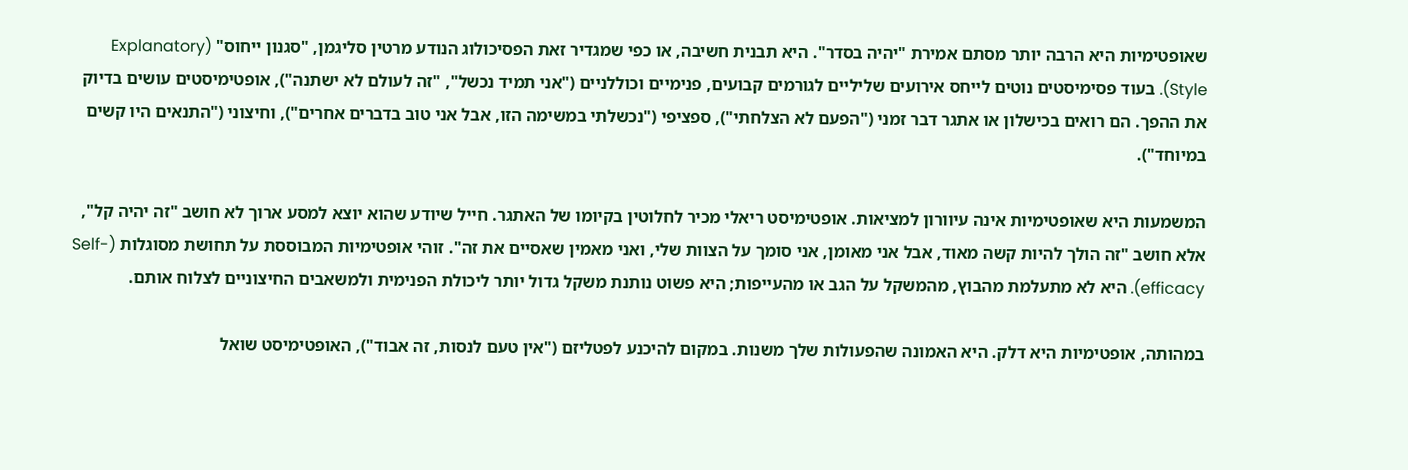שאופטימיות היא הרבה יותר מסתם אמירת "יהיה בסדר". היא תבנית חשיבה, או כפי שמגדיר זאת הפסיכולוג הנודע מרטין סליגמן, "סגנון ייחוס" (Explanatory Style). בעוד פסימיסטים נוטים לייחס אירועים שליליים לגורמים קבועים, פנימיים וכוללניים ("אני תמיד נכשל", "זה לעולם לא ישתנה"), אופטימיסטים עושים בדיוק את ההפך. הם רואים בכישלון או אתגר דבר זמני ("הפעם לא הצלחתי"), ספציפי ("נכשלתי במשימה הזו, אבל אני טוב בדברים אחרים"), וחיצוני ("התנאים היו קשים במיוחד").

המשמעות היא שאופטימיות אינה עיוורון למציאות. אופטימיסט ריאלי מכיר לחלוטין בקיומו של האתגר. חייל שיודע שהוא יוצא למסע ארוך לא חושב "זה יהיה קל", אלא חושב "זה הולך להיות קשה מאוד, אבל אני מאומן, אני סומך על הצוות שלי, ואני מאמין שאסיים את זה". זוהי אופטימיות המבוססת על תחושת מסוגלות (Self-efficacy). היא לא מתעלמת מהבוץ, מהמשקל על הגב או מהעייפות; היא פשוט נותנת משקל גדול יותר ליכולת הפנימית ולמשאבים החיצוניים לצלוח אותם.

במהותה, אופטימיות היא דלק. היא האמונה שהפעולות שלך משנות. במקום להיכנע לפטליזם ("אין טעם לנסות, זה אבוד"), האופטימיסט שואל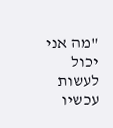"מה אני יכול לעשות עכשיו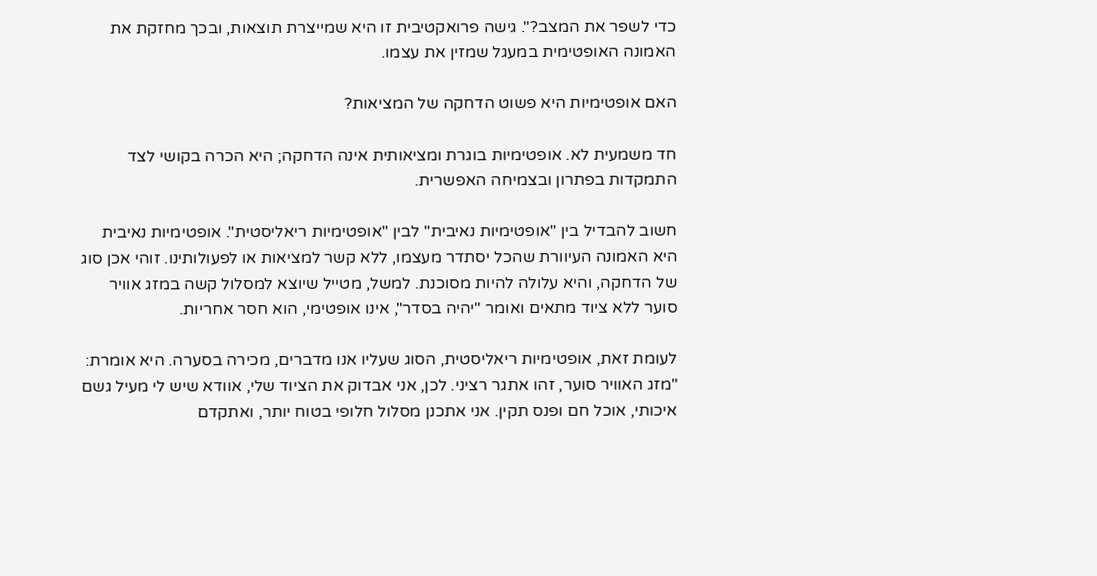כדי לשפר את המצב?". גישה פרואקטיבית זו היא שמייצרת תוצאות, ובכך מחזקת את האמונה האופטימית במעגל שמזין את עצמו.

האם אופטימיות היא פשוט הדחקה של המציאות?

חד משמעית לא. אופטימיות בוגרת ומציאותית אינה הדחקה; היא הכרה בקושי לצד התמקדות בפתרון ובצמיחה האפשרית.

חשוב להבדיל בין "אופטימיות נאיבית" לבין "אופטימיות ריאליסטית". אופטימיות נאיבית היא האמונה העיוורת שהכל יסתדר מעצמו, ללא קשר למציאות או לפעולותינו. זוהי אכן סוג של הדחקה, והיא עלולה להיות מסוכנת. למשל, מטייל שיוצא למסלול קשה במזג אוויר סוער ללא ציוד מתאים ואומר "יהיה בסדר", אינו אופטימי, הוא חסר אחריות.

לעומת זאת, אופטימיות ריאליסטית, הסוג שעליו אנו מדברים, מכירה בסערה. היא אומרת: "מזג האוויר סוער, זהו אתגר רציני. לכן, אני אבדוק את הציוד שלי, אוודא שיש לי מעיל גשם איכותי, אוכל חם ופנס תקין. אני אתכנן מסלול חלופי בטוח יותר, ואתקדם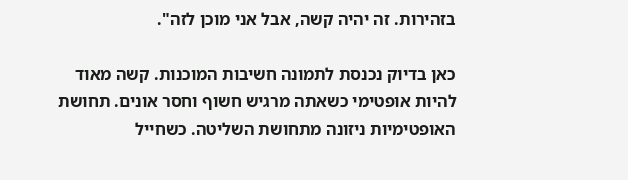בזהירות. זה יהיה קשה, אבל אני מוכן לזה".

כאן בדיוק נכנסת לתמונה חשיבות המוכנות. קשה מאוד להיות אופטימי כשאתה מרגיש חשוף וחסר אונים. תחושת האופטימיות ניזונה מתחושת השליטה. כשחייל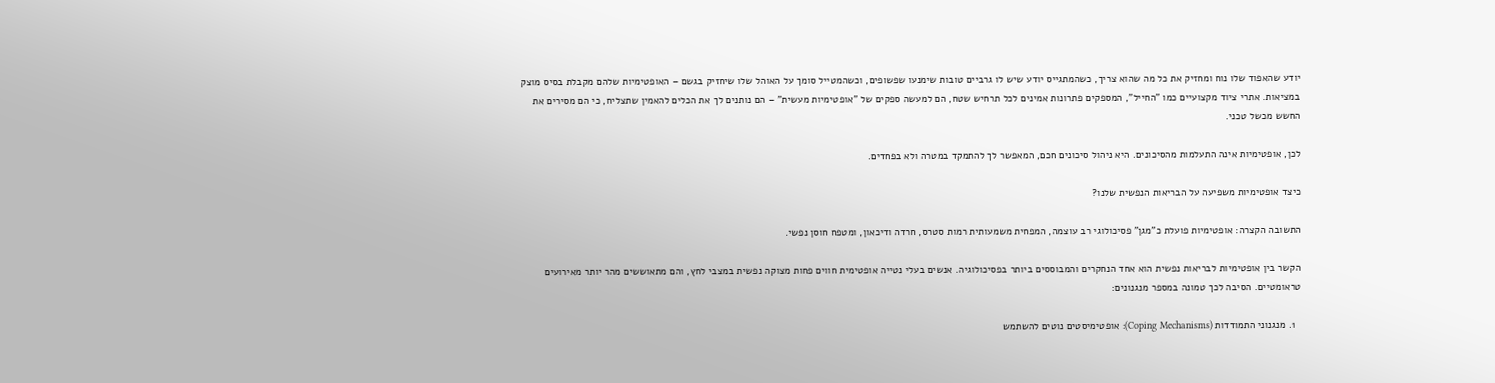יודע שהאפוד שלו נוח ומחזיק את כל מה שהוא צריך, כשהמתגייס יודע שיש לו גרביים טובות שימנעו שפשופים, וכשהמטייל סומך על האוהל שלו שיחזיק בגשם – האופטימיות שלהם מקבלת בסיס מוצק במציאות. אתרי ציוד מקצועיים כמו "החייל", המספקים פתרונות אמינים לכל תרחיש שטח, הם למעשה ספקים של "אופטימיות מעשית" – הם נותנים לך את הכלים להאמין שתצליח, כי הם מסירים את החשש מכשל טכני.

לכן, אופטימיות אינה התעלמות מהסיכונים. היא ניהול סיכונים חכם, המאפשר לך להתמקד במטרה ולא בפחדים.

כיצד אופטימיות משפיעה על הבריאות הנפשית שלנו?

התשובה הקצרה: אופטימיות פועלת כ"מגן" פסיכולוגי רב עוצמה, המפחית משמעותית רמות סטרס, חרדה ודיכאון, ומטפח חוסן נפשי.

הקשר בין אופטימיות לבריאות נפשית הוא אחד הנחקרים והמבוססים ביותר בפסיכולוגיה. אנשים בעלי נטייה אופטימית חווים פחות מצוקה נפשית במצבי לחץ, והם מתאוששים מהר יותר מאירועים טראומטיים. הסיבה לכך טמונה במספר מנגנונים:

  1. מנגנוני התמודדות (Coping Mechanisms): אופטימיסטים נוטים להשתמש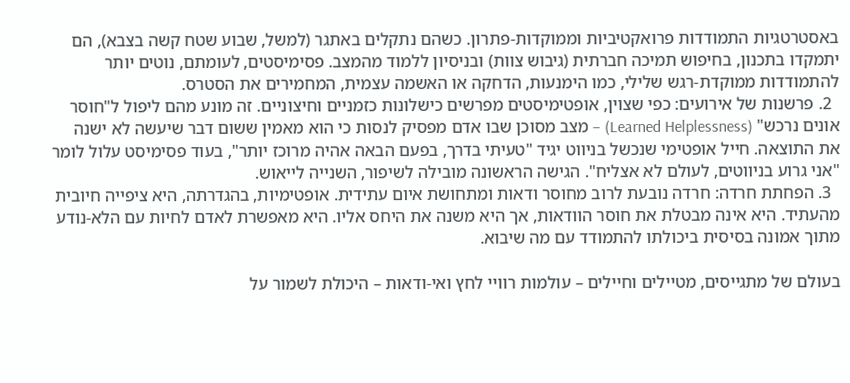באסטרטגיות התמודדות פרואקטיביות וממוקדות-פתרון. כשהם נתקלים באתגר (למשל, שבוע שטח קשה בצבא), הם יתמקדו בתכנון, בחיפוש תמיכה חברתית (גיבוש צוות) ובניסיון ללמוד מהמצב. פסימיסטים, לעומתם, נוטים יותר להתמודדות ממוקדת-רגש שלילי, כמו הימנעות, הדחקה או האשמה עצמית, המחמירים את הסטרס.
  2. פרשנות של אירועים: כפי שצוין, אופטימיסטים מפרשים כישלונות כזמניים וחיצוניים. זה מונע מהם ליפול ל"חוסר אונים נרכש" (Learned Helplessness) – מצב מסוכן שבו אדם מפסיק לנסות כי הוא מאמין ששום דבר שיעשה לא ישנה את התוצאה. חייל אופטימי שנכשל בניווט יגיד "טעיתי בדרך, בפעם הבאה אהיה מרוכז יותר", בעוד פסימיסט עלול לומר "אני גרוע בניווטים, לעולם לא אצליח". הגישה הראשונה מובילה לשיפור, השנייה לייאוש.
  3. הפחתת חרדה: חרדה נובעת לרוב מחוסר ודאות ומתחושת איום עתידית. אופטימיות, בהגדרתה, היא ציפייה חיובית מהעתיד. היא אינה מבטלת את חוסר הוודאות, אך היא משנה את היחס אליו. היא מאפשרת לאדם לחיות עם הלא-נודע מתוך אמונה בסיסית ביכולתו להתמודד עם מה שיבוא.

בעולם של מתגייסים, מטיילים וחיילים – עולמות רוויי לחץ ואי-ודאות – היכולת לשמור על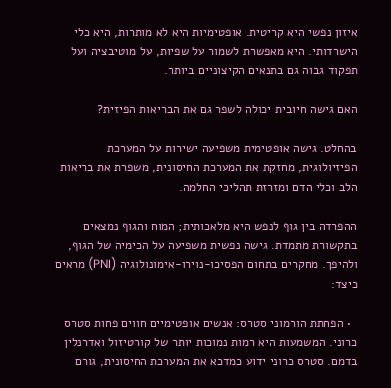איזון נפשי היא קריטית. אופטימיות היא לא מותרות, היא כלי הישרדותי. היא מאפשרת לשמור על שפיות, על מוטיבציה ועל תפקוד גבוה גם בתנאים הקיצוניים ביותר.

האם גישה חיובית יכולה לשפר גם את הבריאות הפיזית?

בהחלט. גישה אופטימית משפיעה ישירות על המערכת הפיזיולוגית, מחזקת את המערכת החיסונית, משפרת את בריאות הלב וכלי הדם ומזרזת תהליכי החלמה.

ההפרדה בין גוף לנפש היא מלאכותית; המוח והגוף נמצאים בתקשורת מתמדת. גישה נפשית משפיעה על הכימיה של הגוף, ולהיפך. מחקרים בתחום הפסיכו-נוירו-אימונולוגיה (PNI) מראים כיצד:

  • הפחתת הורמוני סטרס: אנשים אופטימיים חווים פחות סטרס כרוני. המשמעות היא רמות נמוכות יותר של קורטיזול ואדרנלין בדמם. סטרס כרוני ידוע כמדכא את המערכת החיסונית, גורם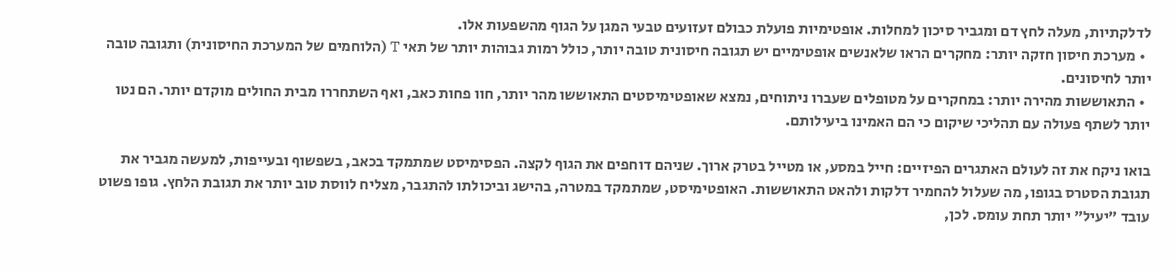לדלקתיות, מעלה לחץ דם ומגביר סיכון למחלות. אופטימיות פועלת כבולם זעזועים טבעי המגן על הגוף מהשפעות אלו.
  • מערכת חיסון חזקה יותר: מחקרים הראו שלאנשים אופטימיים יש תגובה חיסונית טובה יותר, כולל רמות גבוהות יותר של תאי T (הלוחמים של המערכת החיסונית) ותגובה טובה יותר לחיסונים.
  • התאוששות מהירה יותר: במחקרים על מטופלים שעברו ניתוחים, נמצא שאופטימיסטים התאוששו מהר יותר, חוו פחות כאב, ואף השתחררו מבית החולים מוקדם יותר. הם נטו יותר לשתף פעולה עם תהליכי שיקום כי הם האמינו ביעילותם.

בואו ניקח את זה לעולם האתגרים הפיזיים: חייל במסע, או מטייל בטרק ארוך. שניהם דוחפים את הגוף לקצה. הפסימיסט שמתמקד בכאב, בשפשוף ובעייפות, למעשה מגביר את תגובת הסטרס בגופו, מה שעלול להחמיר דלקות ולהאט התאוששות. האופטימיסט, שמתמקד במטרה, בהישג וביכולתו להתגבר, מצליח לווסת טוב יותר את תגובת הלחץ. גופו פשוט עובד "יעיל" יותר תחת עומס. לכן,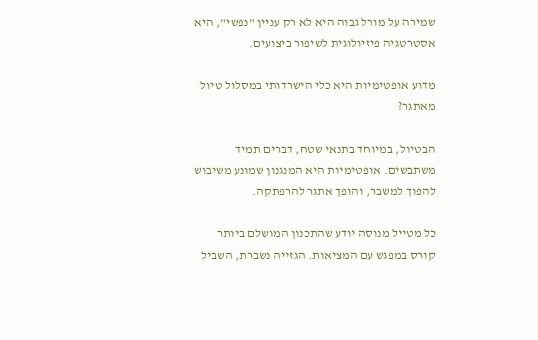שמירה על מורל גבוה היא לא רק עניין "נפשי", היא אסטרטגיה פיזיולוגית לשיפור ביצועים.

מדוע אופטימיות היא כלי הישרדותי במסלול טיול מאתגר?

הבטיול, במיוחד בתנאי שטח, דברים תמיד משתבשים. אופטימיות היא המנגנון שמונע משיבוש להפוך למשבר, והופך אתגר להרפתקה.

כל מטייל מנוסה יודע שהתכנון המושלם ביותר קורס במפגש עם המציאות. הגזייה נשברת, השביל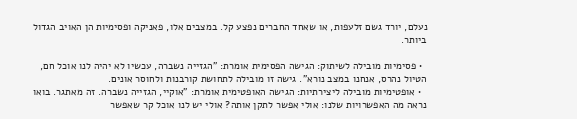נעלם, יורד גשם זלעפות, או שאחד החברים נפצע קל. במצבים אלו, פאניקה ופסימיות הן האויב הגדול ביותר.

  • פסימיות מובילה לשיתוק: הגישה הפסימית אומרת: "הגזייה נשברה, עכשיו לא יהיה לנו אוכל חם, הטיול נהרס, אנחנו במצב נורא". גישה זו מובילה לתחושת קורבנות ולחוסר אונים.
  • אופטימיות מובילה ליצירתיות: הגישה האופטימית אומרת: "אוקיי, הגזייה נשברה. זה מאתגר. בואו נראה מה האפשרויות שלנו: אולי אפשר לתקן אותה? אולי יש לנו אוכל קר שאפשר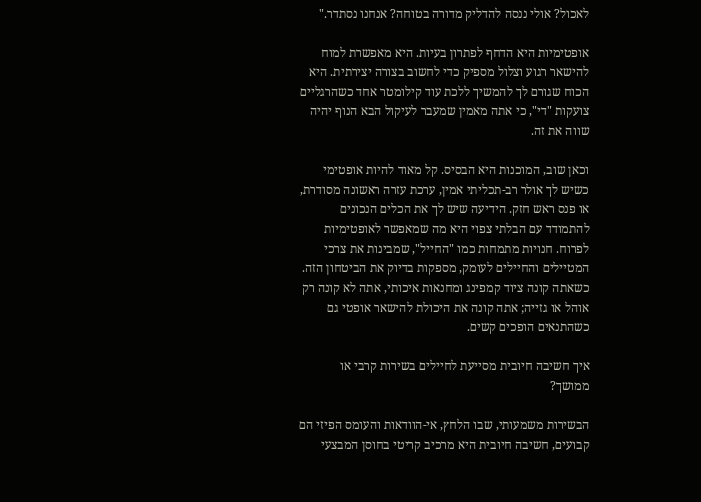לאכול? אולי ננסה להדליק מדורה בטוחה? אנחנו נסתדר."

אופטימיות היא הדחף לפתרון בעיות. היא מאפשרת למוח להישאר רגוע וצלול מספיק כדי לחשוב בצורה יצירתית. היא הכוח שגורם לך להמשיך ללכת עוד קילומטר אחד כשהרגליים צועקות "די", כי אתה מאמין שמעבר לעיקול הבא הנוף יהיה שווה את זה.

וכאן שוב, המוכנות היא הבסיס. קל מאוד להיות אופטימי כשיש לך אולר רב-תכליתי אמין, ערכת עזרה ראשונה מסודרת, או פנס ראש חזק. הידיעה שיש לך את הכלים הנכונים להתמודד עם הבלתי צפוי היא מה שמאפשר לאופטימיות לפרוח. חנויות מתמחות כמו "החייל", שמבינות את צרכי המטיילים והחיילים לעומק, מספקות בדיוק את הביטחון הזה. כשאתה קונה ציוד קמפינג ומחנאות איכותי, אתה לא קונה רק אוהל או גזייה; אתה קונה את היכולת להישאר אופטי גם כשהתנאים הופכים קשים.

איך חשיבה חיובית מסייעת לחיילים בשירות קרבי או ממושך?

הבשירות משמעותי, שבו הלחץ, אי-הוודאות והעומס הפיזי הם קבועים, חשיבה חיובית היא מרכיב קריטי בחוסן המבצעי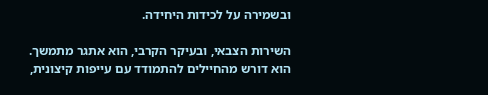ובשמירה על לכידות היחידה.

השירות הצבאי, ובעיקר הקרבי, הוא אתגר מתמשך. הוא דורש מהחיילים להתמודד עם עייפות קיצונית,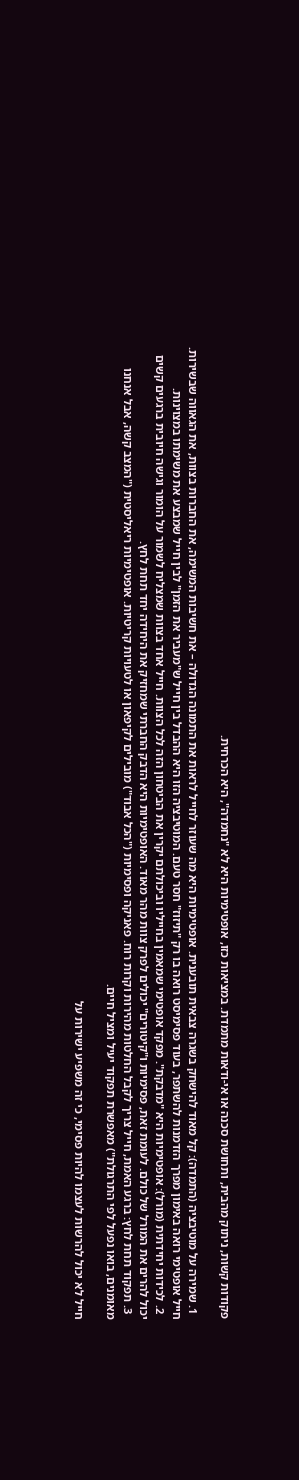פקודות קשות, ניתוק מהבית, ותחושת סכנה או אי-ודאות מתמדת. במציאות כזו, אופטימיות היא לא "נחמדה", היא הכרחית.

  1. שמירה על מוטיבציה (התמדה): קל מאוד להישחק בשגרה צבאית תובענית. אופטימיות היא מה שעוזר לחייל לראות את התמונה הגדולה – את חשיבות המשימה, את החברות בצוות, את הגאווה שבשירות. חייל אופטימי רואה באימון מפרך הזדמנות להשתפר, בעוד פסימיסט רואה בו רק "תיזוז" חסר טעם. המוטיבציה הזו היא ההבדל בין חייל ש"מעביר את הזמן" לבין חייל שמבצע את משימתו במצוינות.
  2. לכידות יחידתית (מורל): אופטימיות היא "מדבקת". מפקד אופטימי שמאמין בחייליו וביכולתם יקרין את הביטחון הזה לכל הצוות. חייל אחד בצוות שמצליח לשמור על הומור וגישה חיובית ברגעים קשים יכול להרים את המורל של כולם. לעומת זאת, פסימיות ו"קיטורים" יכולים לפרק צוות מהר מאוד. האופטימיות היא הדבק החברתי שמחזיק את היחידה יחד תחת לחץ.
  3. תפקוד תחת לחץ: ברגע האמת, חייל צריך לקבל החלטות מהירות וקרות רוח. פאניקה ופסימיות ("הכל אבוד") מובילים לקיפאון או לטעויות קריטיות. אופטימיות ריאליסטית ("המצב קשה, אבל אנחנו מאומנים, בואו נפעל לפי התרגולת") מאפשרת תפקוד יעיל ומציל חיים.

חייל לא יכול להרשות לעצמו להיות פסימי, כי זה משפיע ישירות על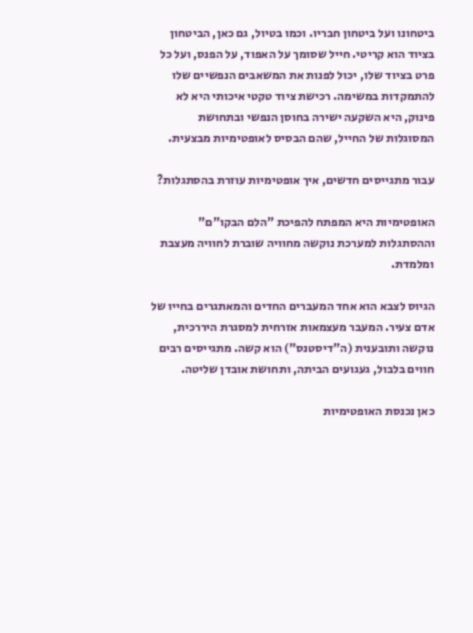ביטחונו ועל ביטחון חבריו. וכמו בטיול, גם כאן, הביטחון בציוד הוא קריטי. חייל שסומך על האפוד, על הפנס, ועל כל פרט בציוד שלו, יכול לפנות את המשאבים הנפשיים שלו להתמקדות במשימה. רכישת ציוד טקטי איכותי היא לא פינוק, היא השקעה ישירה בחוסן הנפשי ובתחושת המסוגלות של החייל, שהם הבסיס לאופטימיות מבצעית.

עבור מתגייסים חדשים, איך אופטימיות עוזרת בהסתגלות?

האופטימיות היא המפתח להפיכת "הלם הבקו"ם" וההסתגלות למערכת נוקשה מחוויה שוברת לחוויה מעצבת ומלמדת.

הגיוס לצבא הוא אחד המעברים החדים והמאתגרים בחייו של אדם צעיר. המעבר מעצמאות אזרחית למסגרת היררכית, נוקשה ותובענית (ה"דיסטנס") הוא קשה. מתגייסים רבים חווים בלבול, געגועים הביתה, ותחושת אובדן שליטה.

כאן נכנסת האופטימיות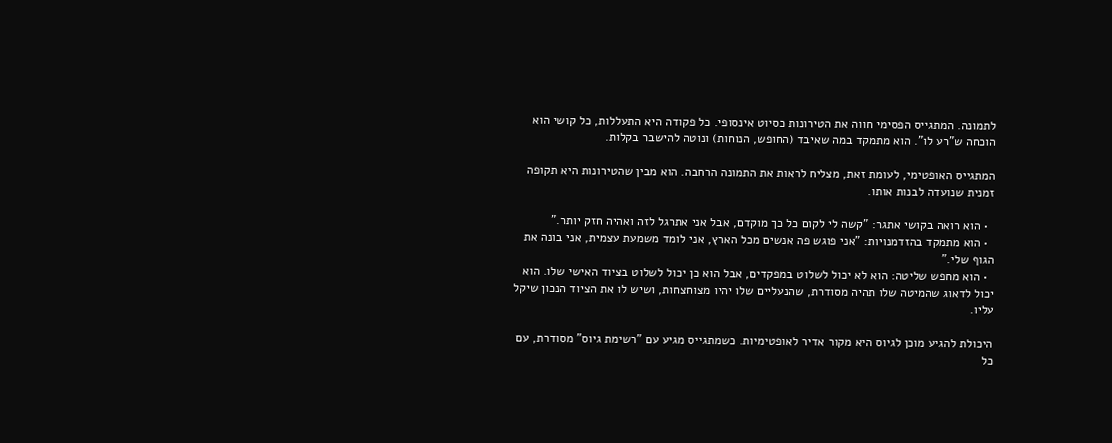לתמונה. המתגייס הפסימי חווה את הטירונות כסיוט אינסופי. כל פקודה היא התעללות, כל קושי הוא הוכחה ש"רע לו". הוא מתמקד במה שאיבד (החופש, הנוחות) ונוטה להישבר בקלות.

המתגייס האופטימי, לעומת זאת, מצליח לראות את התמונה הרחבה. הוא מבין שהטירונות היא תקופה זמנית שנועדה לבנות אותו.

  • הוא רואה בקושי אתגר: "קשה לי לקום כל כך מוקדם, אבל אני אתרגל לזה ואהיה חזק יותר."
  • הוא מתמקד בהזדמנויות: "אני פוגש פה אנשים מכל הארץ, אני לומד משמעת עצמית, אני בונה את הגוף שלי."
  • הוא מחפש שליטה: הוא לא יכול לשלוט במפקדים, אבל הוא כן יכול לשלוט בציוד האישי שלו. הוא יכול לדאוג שהמיטה שלו תהיה מסודרת, שהנעליים שלו יהיו מצוחצחות, ושיש לו את הציוד הנכון שיקל עליו.

היכולת להגיע מוכן לגיוס היא מקור אדיר לאופטימיות. כשמתגייס מגיע עם "רשימת גיוס" מסודרת, עם כל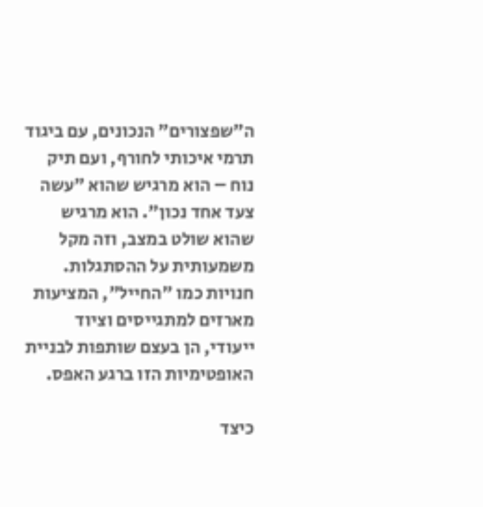ה"שפצורים" הנכונים, עם ביגוד תרמי איכותי לחורף, ועם תיק נוח – הוא מרגיש שהוא "עשה צעד אחד נכון". הוא מרגיש שהוא שולט במצב, וזה מקל משמעותית על ההסתגלות. חנויות כמו "החייל", המציעות מארזים למתגייסים וציוד ייעודי, הן בעצם שותפות לבניית האופטימיות הזו ברגע האפס.

כיצד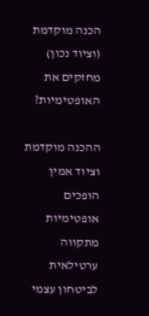הכנה מוקדמת (וציוד נכון) מחזקים את האופטימיות?

ההכנה מוקדמת וציוד אמין הופכים אופטימיות מתקווה ערטילאית לביטחון עצמי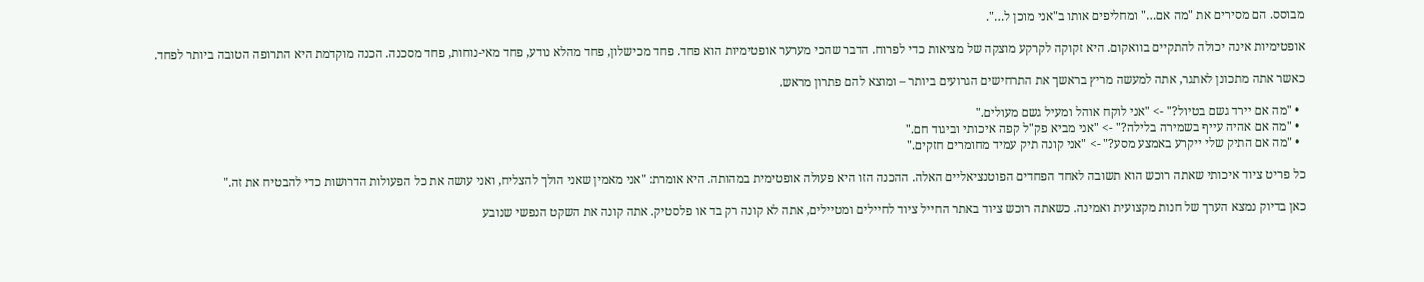מבוסס. הם מסירים את "מה אם…" ומחליפים אותו ב"אני מוכן ל…".

אופטימיות אינה יכולה להתקיים בוואקום. היא זקוקה לקרקע מוצקה של מציאות כדי לפרוח. הדבר שהכי מערער אופטימיות הוא פחד. פחד מכישלון, פחד מהלא נודע, פחד מאי-נוחות, פחד מסכנה. הכנה מוקדמת היא התרופה הטובה ביותר לפחד.

כאשר אתה מתכונן לאתגר, אתה למעשה מריץ בראשך את התרחישים הגרועים ביותר – ומוצא להם פתרון מראש.

  • "מה אם יירד גשם בטיול?" -> "אני לוקח אוהל ומעיל גשם מעולים."
  • "מה אם אהיה עייף בשמירה בלילה?" -> "אני מביא פק"ל קפה איכותי וביגוד חם."
  • "מה אם התיק שלי ייקרע באמצע מסע?" -> "אני קונה תיק עמיד מחומרים חזקים."

כל פריט ציוד איכותי שאתה רוכש הוא תשובה לאחד הפחדים הפוטנציאליים האלה. ההכנה הזו היא פעולה אופטימית במהותה. היא אומרת: "אני מאמין שאני הולך להצליח, ואני עושה את כל הפעולות הדרושות כדי להבטיח את זה."

כאן בדיוק נמצא הערך של חנות מקצועית ואמינה. כשאתה רוכש ציוד באתר החייל ציוד לחיילים ומטיילים, אתה לא קונה רק בד או פלסטיק. אתה קונה את השקט הנפשי שנובע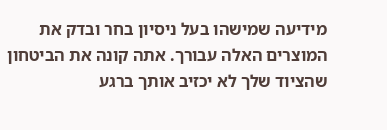מידיעה שמישהו בעל ניסיון בחר ובדק את המוצרים האלה עבורך. אתה קונה את הביטחון שהציוד שלך לא יכזיב אותך ברגע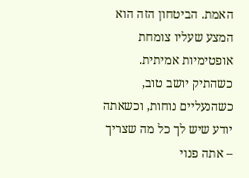האמת. הביטחון הזה הוא המצע שעליו צומחת אופטימיות אמיתית. כשהתיק יושב טוב, כשהנעליים נוחות, וכשאתה יודע שיש לך כל מה שצריך – אתה פנוי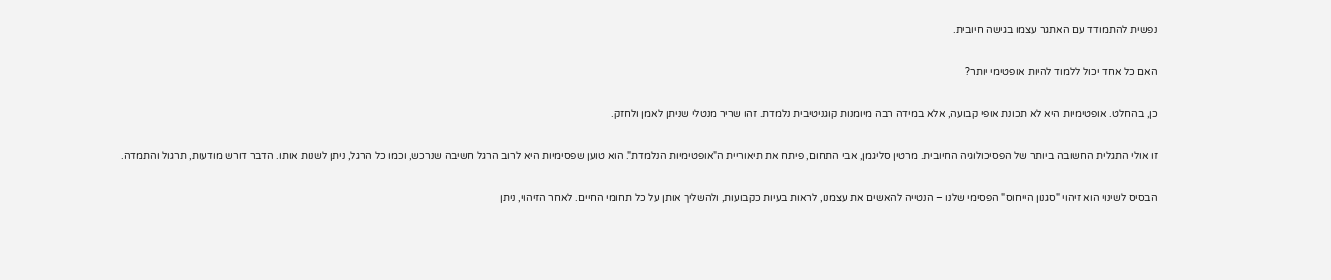נפשית להתמודד עם האתגר עצמו בגישה חיובית.

האם כל אחד יכול ללמוד להיות אופטימי יותר?

כן, בהחלט. אופטימיות היא לא תכונת אופי קבועה, אלא במידה רבה מיומנות קוגניטיבית נלמדת. זהו שריר מנטלי שניתן לאמן ולחזק.

זו אולי התגלית החשובה ביותר של הפסיכולוגיה החיובית. מרטין סליגמן, אבי התחום, פיתח את תיאוריית ה"אופטימיות הנלמדת". הוא טוען שפסימיות היא לרוב הרגל חשיבה שנרכש, וכמו כל הרגל, ניתן לשנות אותו. הדבר דורש מודעות, תרגול והתמדה.

הבסיס לשינוי הוא זיהוי "סגנון הייחוס" הפסימי שלנו – הנטייה להאשים את עצמנו, לראות בעיות כקבועות, ולהשליך אותן על כל תחומי החיים. לאחר הזיהוי, ניתן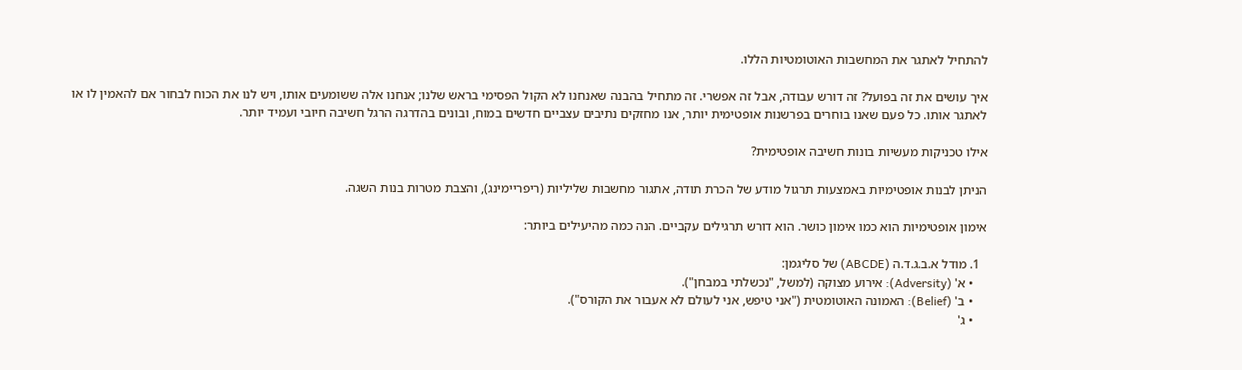להתחיל לאתגר את המחשבות האוטומטיות הללו.

איך עושים את זה בפועל? זה דורש עבודה, אבל זה אפשרי. זה מתחיל בהבנה שאנחנו לא הקול הפסימי בראש שלנו; אנחנו אלה ששומעים אותו, ויש לנו את הכוח לבחור אם להאמין לו או לאתגר אותו. כל פעם שאנו בוחרים בפרשנות אופטימית יותר, אנו מחזקים נתיבים עצביים חדשים במוח, ובונים בהדרגה הרגל חשיבה חיובי ועמיד יותר.

אילו טכניקות מעשיות בונות חשיבה אופטימית?

הניתן לבנות אופטימיות באמצעות תרגול מודע של הכרת תודה, אתגור מחשבות שליליות (ריפריימינג), והצבת מטרות בנות השגה.

אימון אופטימיות הוא כמו אימון כושר. הוא דורש תרגילים עקביים. הנה כמה מהיעילים ביותר:

  1. מודל א.ב.ג.ד.ה (ABCDE) של סליגמן:
    • א' (Adversity): אירוע מצוקה (למשל, "נכשלתי במבחן").
    • ב' (Belief): האמונה האוטומטית ("אני טיפש, אני לעולם לא אעבור את הקורס").
    • ג'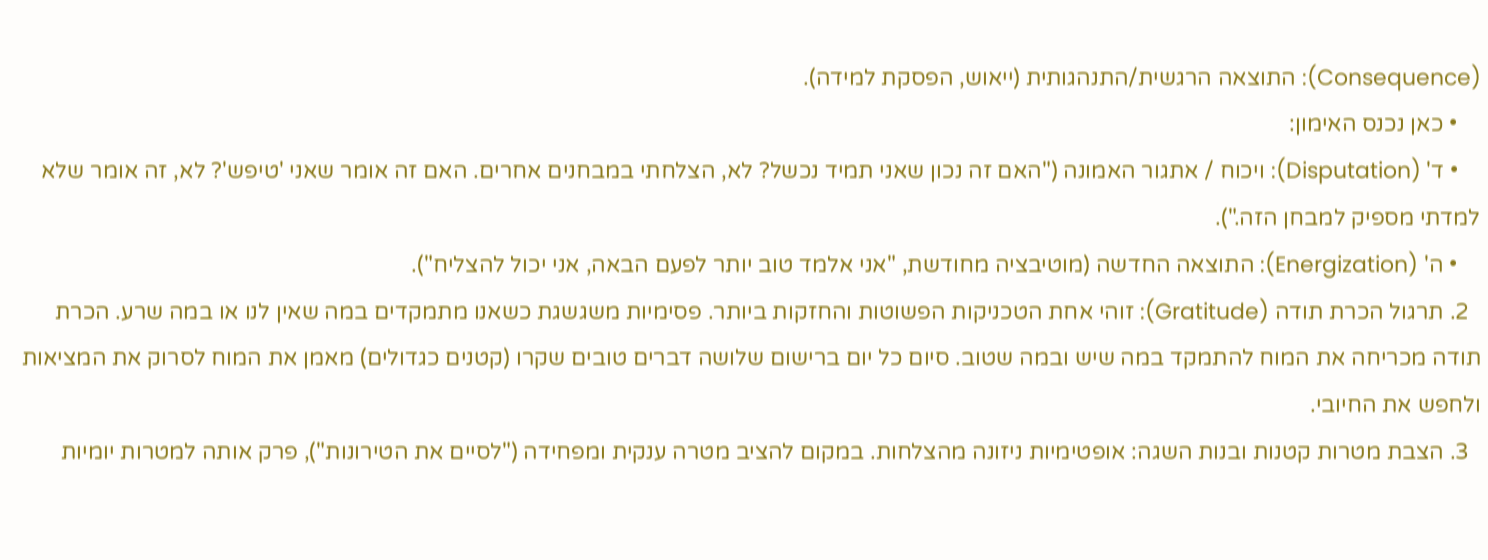(Consequence): התוצאה הרגשית/התנהגותית (ייאוש, הפסקת למידה).
    • כאן נכנס האימון:
    • ד' (Disputation): ויכוח / אתגור האמונה ("האם זה נכון שאני תמיד נכשל? לא, הצלחתי במבחנים אחרים. האם זה אומר שאני 'טיפש'? לא, זה אומר שלא למדתי מספיק למבחן הזה.").
    • ה' (Energization): התוצאה החדשה (מוטיבציה מחודשת, "אני אלמד טוב יותר לפעם הבאה, אני יכול להצליח").
  2. תרגול הכרת תודה (Gratitude): זוהי אחת הטכניקות הפשוטות והחזקות ביותר. פסימיות משגשגת כשאנו מתמקדים במה שאין לנו או במה שרע. הכרת תודה מכריחה את המוח להתמקד במה שיש ובמה שטוב. סיום כל יום ברישום שלושה דברים טובים שקרו (קטנים כגדולים) מאמן את המוח לסרוק את המציאות ולחפש את החיובי.
  3. הצבת מטרות קטנות ובנות השגה: אופטימיות ניזונה מהצלחות. במקום להציב מטרה ענקית ומפחידה ("לסיים את הטירונות"), פרק אותה למטרות יומיות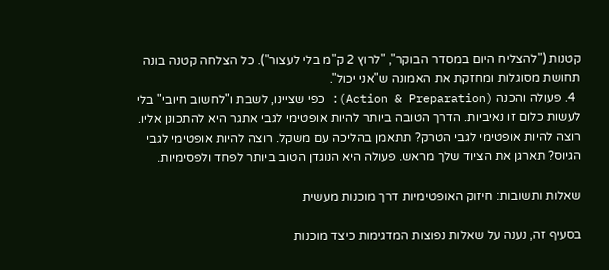קטנות ("להצליח היום במסדר הבוקר", "לרוץ 2 ק"מ בלי לעצור"). כל הצלחה קטנה בונה תחושת מסוגלות ומחזקת את האמונה ש"אני יכול".
  4. פעולה והכנה (Action & Preparation): כפי שציינו, לשבת ו"לחשוב חיובי" בלי לעשות כלום זו נאיביות. הדרך הטובה ביותר להיות אופטימי לגבי אתגר היא להתכונן אליו. רוצה להיות אופטימי לגבי הטרק? תתאמן בהליכה עם משקל. רוצה להיות אופטימי לגבי הגיוס? תארגן את הציוד שלך מראש. פעולה היא הנוגדן הטוב ביותר לפחד ולפסימיות.

שאלות ותשובות: חיזוק האופטימיות דרך מוכנות מעשית

בסעיף זה, נענה על שאלות נפוצות המדגימות כיצד מוכנות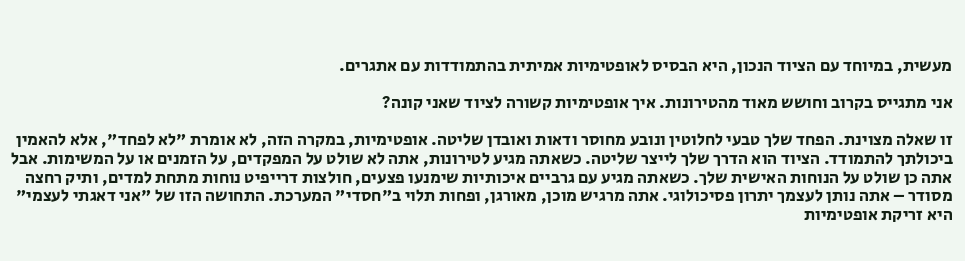מעשית, במיוחד עם הציוד הנכון, היא הבסיס לאופטימיות אמיתית בהתמודדות עם אתגרים.

אני מתגייס בקרוב וחושש מאוד מהטירונות. איך אופטימיות קשורה לציוד שאני קונה?

זו שאלה מצוינת. הפחד שלך טבעי לחלוטין ונובע מחוסר ודאות ואובדן שליטה. אופטימיות, במקרה הזה, לא אומרת "לא לפחד", אלא להאמין ביכולתך להתמודד. הציוד הוא הדרך שלך לייצר שליטה. כשאתה מגיע לטירונות, אתה לא שולט על המפקדים, על הזמנים או על המשימות. אבל אתה כן שולט על הנוחות האישית שלך. כשאתה מגיע עם גרביים איכותיות שימנעו פצעים, חולצות דרייפיט נוחות מתחת למדים, ותיק רחצה מסודר – אתה נותן לעצמך יתרון פסיכולוגי. אתה מרגיש מוכן, מאורגן, ופחות תלוי ב"חסדי" המערכת. התחושה הזו של "אני דאגתי לעצמי" היא זריקת אופטימיות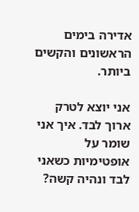אדירה בימים הראשונים והקשים ביותר.

אני יוצא לטרק ארוך לבד. איך אני שומר על אופטימיות כשאני לבד ונהיה קשה?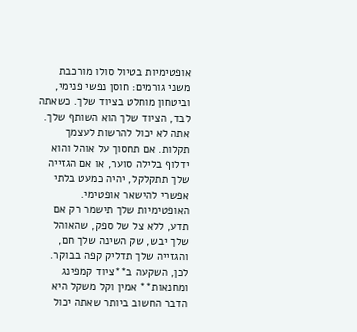אופטימיות בטיול סולו מורכבת משני גורמים: חוסן נפשי פנימי, וביטחון מוחלט בציוד שלך. כשאתה לבד, הציוד שלך הוא השותף שלך. אתה לא יכול להרשות לעצמך תקלות. אם תחסוך על אוהל והוא ידלוף בלילה סוער, או אם הגזייה שלך תתקלקל, יהיה כמעט בלתי אפשרי להישאר אופטימי. האופטימיות שלך תישמר רק אם תדע, ללא צל של ספק, שהאוהל שלך יבש, שק השינה שלך חם, והגזייה שלך תדליק קפה בבוקר. לכן, השקעה ב**ציוד קמפינג ומחנאות** אמין וקל משקל היא הדבר החשוב ביותר שאתה יכול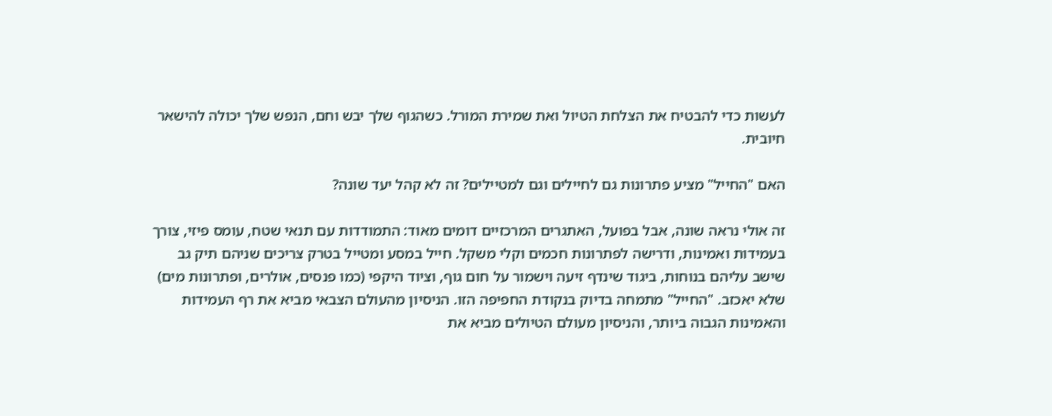לעשות כדי להבטיח את הצלחת הטיול ואת שמירת המורל. כשהגוף שלך יבש וחם, הנפש שלך יכולה להישאר חיובית.

האם "החייל" מציע פתרונות גם לחיילים וגם למטיילים? זה לא קהל יעד שונה?

זה אולי נראה שונה, אבל בפועל, האתגרים המרכזיים דומים מאוד: התמודדות עם תנאי שטח, עומס פיזי, צורך בעמידות ואמינות, ודרישה לפתרונות חכמים וקלי משקל. חייל במסע ומטייל בטרק צריכים שניהם תיק גב שישב עליהם בנוחות, ביגוד שינדף זיעה וישמור על חום גוף, וציוד היקפי (כמו פנסים, אולרים, ופתרונות מים) שלא יאכזב. "החייל" מתמחה בדיוק בנקודת החפיפה הזו. הניסיון מהעולם הצבאי מביא את רף העמידות והאמינות הגבוה ביותר, והניסיון מעולם הטיולים מביא את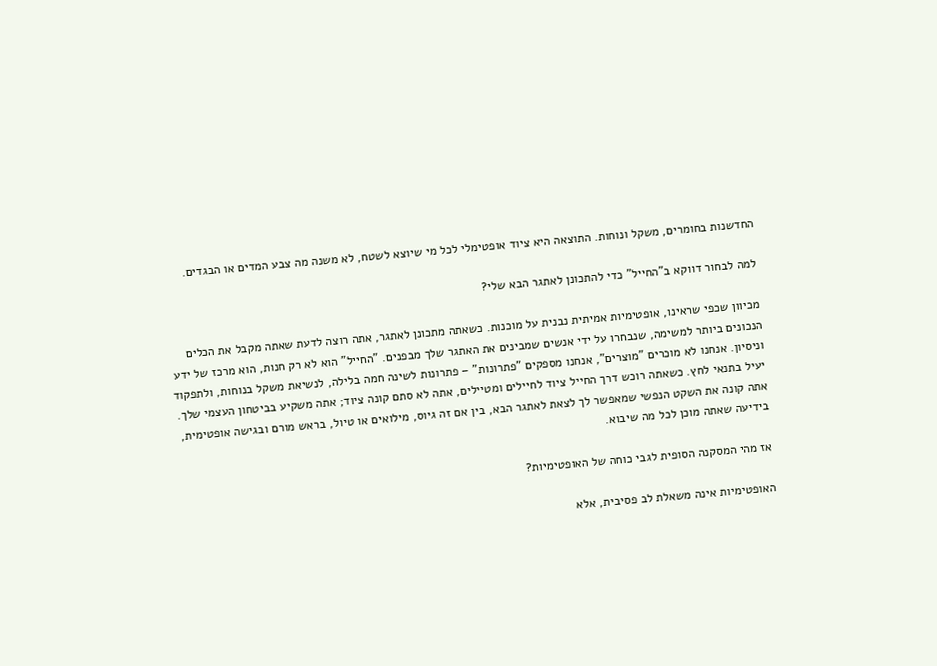החדשנות בחומרים, משקל ונוחות. התוצאה היא ציוד אופטימלי לכל מי שיוצא לשטח, לא משנה מה צבע המדים או הבגדים.

למה לבחור דווקא ב"החייל" כדי להתכונן לאתגר הבא שלי?

מכיוון שכפי שראינו, אופטימיות אמיתית נבנית על מוכנות. כשאתה מתכונן לאתגר, אתה רוצה לדעת שאתה מקבל את הכלים הנכונים ביותר למשימה, שנבחרו על ידי אנשים שמבינים את האתגר שלך מבפנים. "החייל" הוא לא רק חנות, הוא מרכז של ידע וניסיון. אנחנו לא מוכרים "מוצרים", אנחנו מספקים "פתרונות" – פתרונות לשינה חמה בלילה, לנשיאת משקל בנוחות, ולתפקוד יעיל בתנאי לחץ. כשאתה רוכש דרך החייל ציוד לחיילים ומטיילים, אתה לא סתם קונה ציוד; אתה משקיע בביטחון העצמי שלך. אתה קונה את השקט הנפשי שמאפשר לך לצאת לאתגר הבא, בין אם זה גיוס, מילואים או טיול, בראש מורם ובגישה אופטימית, בידיעה שאתה מוכן לכל מה שיבוא.

אז מהי המסקנה הסופית לגבי כוחה של האופטימיות?

האופטימיות אינה משאלת לב פסיבית, אלא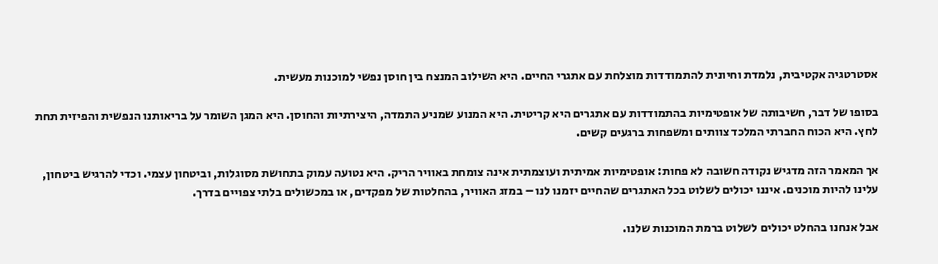אסטרטגיה אקטיבית, נלמדת וחיונית להתמודדות מוצלחת עם אתגרי החיים. היא השילוב המנצח בין חוסן נפשי למוכנות מעשית.

בסופו של דבר, חשיבותה של אופטימיות בהתמודדות עם אתגרים היא קריטית. היא המנוע שמניע התמדה, היצירתיות והחוסן. היא המגן השומר על בריאותנו הנפשית והפיזית תחת לחץ. היא הכוח החברתי המלכד צוותים ומשפחות ברגעים קשים.

אך המאמר הזה מדגיש נקודה חשובה לא פחות: אופטימיות אמיתית ועוצמתית אינה צומחת באוויר הריק. היא נטועה עמוק בתחושת מסוגלות, וביטחון עצמי. וכדי להרגיש ביטחון, עלינו להיות מוכנים. איננו יכולים לשלוט בכל האתגרים שהחיים יזמנו לנו – במזג האוויר, בהחלטות של מפקדים, או במכשולים בלתי צפויים בדרך.

אבל אנחנו בהחלט יכולים לשלוט ברמת המוכנות שלנו.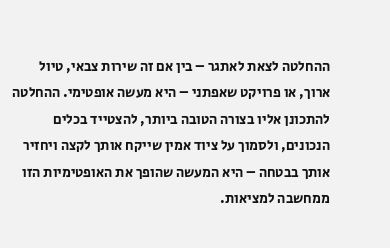ההחלטה לצאת לאתגר – בין אם זה שירות צבאי, טיול ארוך, או פרויקט שאפתני – היא מעשה אופטימי. ההחלטה להתכונן אליו בצורה הטובה ביותר, להצטייד בכלים הנכונים, ולסמוך על ציוד אמין שייקח אותך לקצה ויחזיר אותך בבטחה – היא המעשה שהופך את האופטימיות הזו ממחשבה למציאות.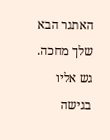האתגר הבא שלך מחכה. גש אליו בגישה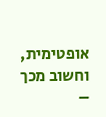אופטימית, וחשוב מכך –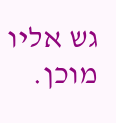גש אליו מוכן.